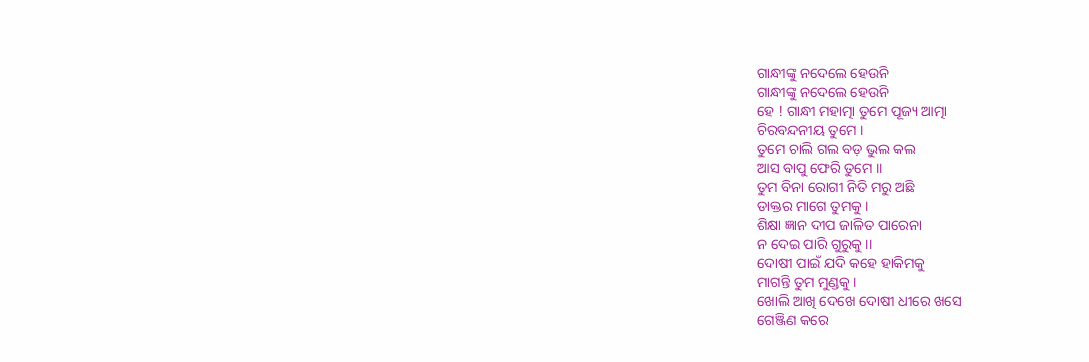ଗାନ୍ଧୀଙ୍କୁ ନଦେଲେ ହେଉନି
ଗାନ୍ଧୀଙ୍କୁ ନଦେଲେ ହେଉନି
ହେ ! ଗାନ୍ଧୀ ମହାତ୍ମା ତୁମେ ପୂଜ୍ୟ ଆତ୍ମା
ଚିରବନ୍ଦନୀୟ ତୁମେ ।
ତୁମେ ଚାଲି ଗଲ ବଡ଼ ଭୁଲ କଲ
ଆସ ବାପୁ ଫେରି ତୁମେ ।।
ତୁମ ବିନା ରୋଗୀ ନିତି ମରୁ ଅଛି
ଡାକ୍ତର ମାଗେ ତୁମକୁ ।
ଶିକ୍ଷା ଜ୍ଞାନ ଦୀପ ଜାଳିତ ପାରେନା
ନ ଦେଇ ପାରି ଗୁରୁକୁ ।।
ଦୋଷୀ ପାଇଁ ଯଦି କହେ ହାକିମକୁ
ମାଗନ୍ତି ତୁମ ମୁଣ୍ଡକୁ ।
ଖୋଲି ଆଖି ଦେଖେ ଦୋଷୀ ଧୀରେ ଖସେ
ଗେଞ୍ଜିଣ କରେ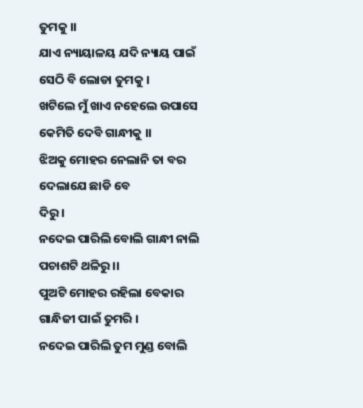ତୁମକୁ ।।
ଯାଏ ନ୍ୟାୟାଳୟ ଯଦି ନ୍ୟାୟ ପାଇଁ
ସେଠି ବି ଲୋଡା ତୁମକୁ ।
ଖଟିଲେ ମୁଁ ଖାଏ ନହେଲେ ଉପାସେ
କେମିତି ଦେବି ଗାନ୍ଧୀକୁ ।।
ଝିଅକୁ ମୋହର ନେଲାନି ତା ବର
ଦେଲାଯେ ଛାଡି ବେ
ଦିରୁ ।
ନଦେଇ ପାରିଲି ବୋଲି ଗାନ୍ଧୀ ନାଲି
ପଚାଶଟି ଥଳିରୁ ।।
ପୁଅଟି ମୋହର ରହିଲା ବେକାର
ଗାନ୍ଧିଜୀ ପାଇଁ ତୁମରି ।
ନଦେଇ ପାରିଲି ତୁମ ମୁଣ୍ଡ ବୋଲି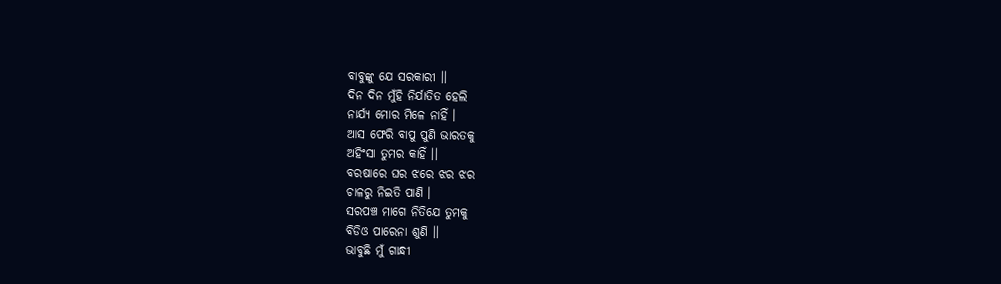ବାବୁଙ୍କୁ ଯେ ସରକାରୀ ।।
ଦିନ ଦିନ ମୁଁହି ନିର୍ଯାତିତ ହେଲି
ନାର୍ଯ୍ୟ ମୋର ମିଳେ ନାହିଁ ।
ଆସ ଫେରି ବାପୁ ପୁଣି ଭାରତକୁ
ଅହିଂସା ତୁମର କାହିଁ ।।
ବରଷାରେ ଘର ଝରେ ଝର ଝର
ଚାଳରୁ ନିଇତି ପାଣି ।
ସରପଞ୍ଚ ମାଗେ ନିତିଯେ ତୁମକୁ
ବିଡିଓ ପାରେନା ଶୁଣି ।।
ଭାବୁଛି ମୁଁ ଗାନ୍ଧୀ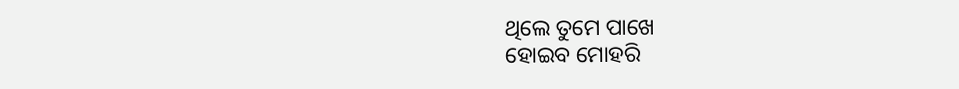ଥିଲେ ତୁମେ ପାଖେ
ହୋଇବ ମୋହରି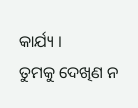କାର୍ଯ୍ୟ ।
ତୁମକୁ ଦେଖିଣ ନ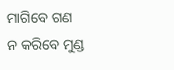ମାଗିବେ ଗଣ
ନ କରିବେ ମୁଣ୍ଡ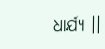ଧାର୍ଯ୍ୟ ।।